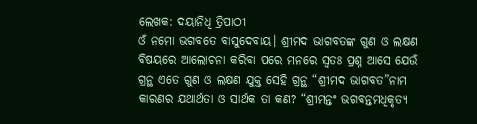ଲେଖକ: ଦୟାନିଧି ତ୍ରିପାଠୀ
ଓଁ ନମୋ ଭଗବତେ ବାସୁଦେବାୟ। ଶ୍ରୀମଦ ଭାଗବତଙ୍କ ଗୁଣ ଓ ଲକ୍ଷଣ ବିଷୟରେ ଆଲୋଚନା କରିବା ପରେ ମନରେ ସ୍ୱତଃ ପ୍ରଶ୍ନ ଆସେ ଯେଉଁ ଗ୍ରନ୍ଥ ଏତେ ଗୁଣ ଓ ଲକ୍ଷଣ ଯୁକ୍ତ ସେହି ଗ୍ରନ୍ଥ “ଶ୍ରୀମଦ ଭାଗବତ”ନାମ କାରଣର ଯଥାର୍ଥତା ଓ ସାର୍ଥକ ତା କଣ? “ଶ୍ରୀମନ୍ତଂ ଭଗବନ୍ତମଧିକୃତ୍ୟ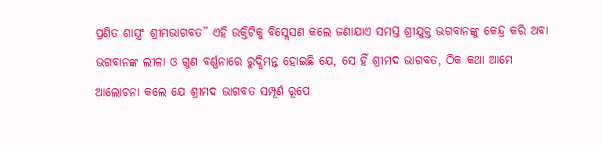ପ୍ରଣିତ ଶାସ୍ତ୍ରଂ ଶ୍ରୀମଭାଗବତ” ଏହି ଉକ୍ତିଟିକୁ ବିସ୍ଲେସଣ କଲେ ଜଣାଯାଏ ସମସ୍ତ ଶ୍ରୀଯୁକ୍ତ ଭଗବାନଙ୍କୁ କେନ୍ଦ୍ର କରି ଅବା ଭଗବାନଙ୍କ ଲୀଳା ଓ ଗୁଣ ବର୍ଣ୍ଣନାରେ ରୁଦ୍ଧିମନ୍ତ ହୋଇଛି ଯେ, ସେ ହିଁ ଶ୍ରୀମଦ ଭାଗବତ, ଠିକ କଥା ଆମେ ଆଲୋଚନା କଲେ ଯେ ଶ୍ରୀମଦ ଭାଗବତ ସମ୍ପୂର୍ଣ ରୂପେ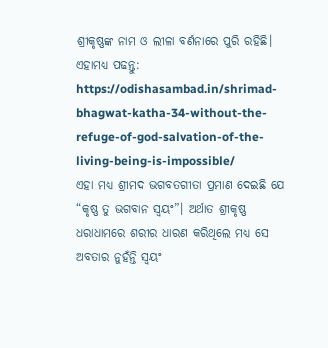ଶ୍ରୀକୃଷ୍ଣଙ୍କ ନାମ ଓ ଲୀଳା ବର୍ଣନାରେ ପୁରି ରହିଛି।
ଏହାମଧ୍ୟ ପଢନ୍ତୁ: https://odishasambad.in/shrimad-bhagwat-katha-34-without-the-refuge-of-god-salvation-of-the-living-being-is-impossible/
ଏହା ମଧ୍ୟ ଶ୍ରୀମଦ ଭଗବତଗୀତା ପ୍ରମାଣ ଦେଇଛି ଯେ “କୃଷ୍ଣ ତୁ ଭଗବାନ ସ୍ୱୟଂ”। ଅର୍ଥାତ ଶ୍ରୀକୃଷ୍ଣ ଧରାଧାମରେ ଶରୀର ଧାରଣ କରିଥିଲେ ମଧ୍ୟ ସେ ଅବତାର ନୁହଁନ୍ତି ସ୍ୱୟଂ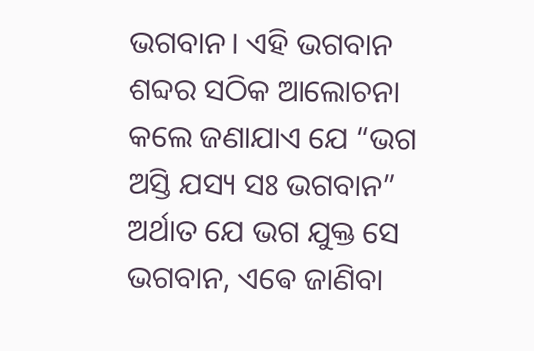ଭଗବାନ। ଏହି ଭଗବାନ ଶବ୍ଦର ସଠିକ ଆଲୋଚନା କଲେ ଜଣାଯାଏ ଯେ “ଭଗ ଅସ୍ତି ଯସ୍ୟ ସଃ ଭଗବାନ” ଅର୍ଥାତ ଯେ ଭଗ ଯୁକ୍ତ ସେ ଭଗବାନ, ଏଵେ ଜାଣିବା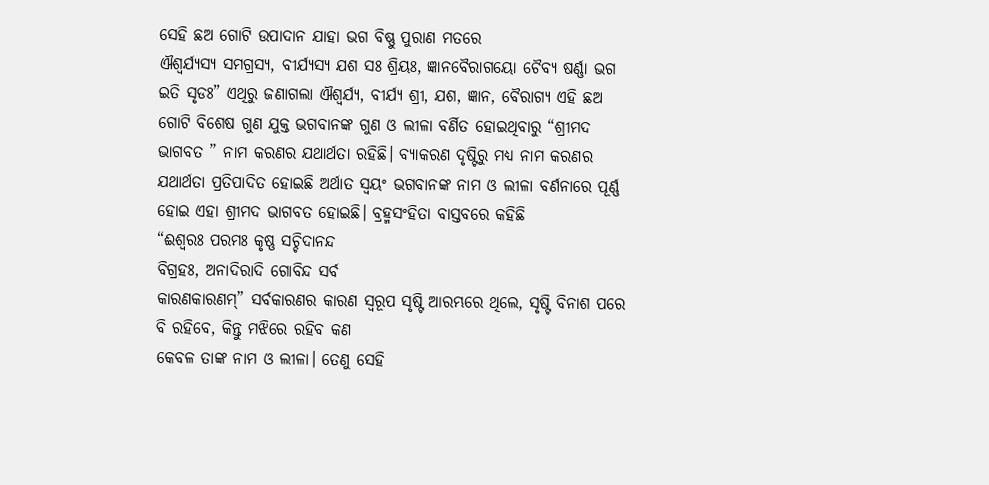ସେହି ଛଅ ଗୋଟି ଉପାଦାନ ଯାହା ଭଗ ବିଷ୍ଣୁ ପୁରାଣ ମତରେ
ଐଶ୍ୱର୍ଯ୍ୟସ୍ୟ ସମଗ୍ରସ୍ୟ, ବୀର୍ଯ୍ୟସ୍ୟ ଯଶ ସଃ ଶ୍ରିୟଃ, ଜ୍ଞାନବୈରାଗୟୋ ଚୈବ୍ୟ ଷର୍ଣ୍ଣା ଭଗ ଇତି ସୃଡଃ” ଏଥିରୁ ଜଣାଗଲା ଐଶ୍ୱର୍ଯ୍ୟ, ବୀର୍ଯ୍ୟ ଶ୍ରୀ, ଯଶ, ଜ୍ଞାନ, ବୈରାଗ୍ୟ ଏହି ଛଅ ଗୋଟି ବିଶେଷ ଗୁଣ ଯୁକ୍ତ ଭଗବାନଙ୍କ ଗୁଣ ଓ ଲୀଳା ବର୍ଣିତ ହୋଇଥିବାରୁ “ଶ୍ରୀମଦ ଭାଗବତ ” ନାମ କରଣର ଯଥାର୍ଥତା ରହିଛି। ବ୍ୟାକରଣ ଦୃଷ୍ଟିରୁ ମଧ୍ୟ ନାମ କରଣର ଯଥାର୍ଥତା ପ୍ରତିପାଦିତ ହୋଇଛି ଅର୍ଥାତ ସ୍ୱୟଂ ଭଗବାନଙ୍କ ନାମ ଓ ଲୀଳା ବର୍ଣନାରେ ପୂର୍ଣ୍ଣ ହୋଇ ଏହା ଶ୍ରୀମଦ ଭାଗବତ ହୋଇଛି। ବ୍ରହ୍ମସଂହିତା ବାସ୍ତବରେ କହିଛି
“ଈଶ୍ୱରଃ ପରମଃ କୃଷ୍ଣ ସଚ୍ଚିଦାନନ୍ଦ
ବିଗ୍ରହଃ, ଅନାଦିରାଦି ଗୋବିନ୍ଦ ସର୍ବ
କାରଣକାରଣମ୍” ସର୍ବକାରଣର କାରଣ ସ୍ୱରୂପ ସୃଷ୍ଟି ଆରମ୍ଭରେ ଥିଲେ, ସୃଷ୍ଟି ବିନାଶ ପରେ ବି ରହିବେ, କିନ୍ତୁ ମଝିରେ ରହିବ କଣ
କେବଳ ତାଙ୍କ ନାମ ଓ ଲୀଳା। ତେଣୁ ସେହି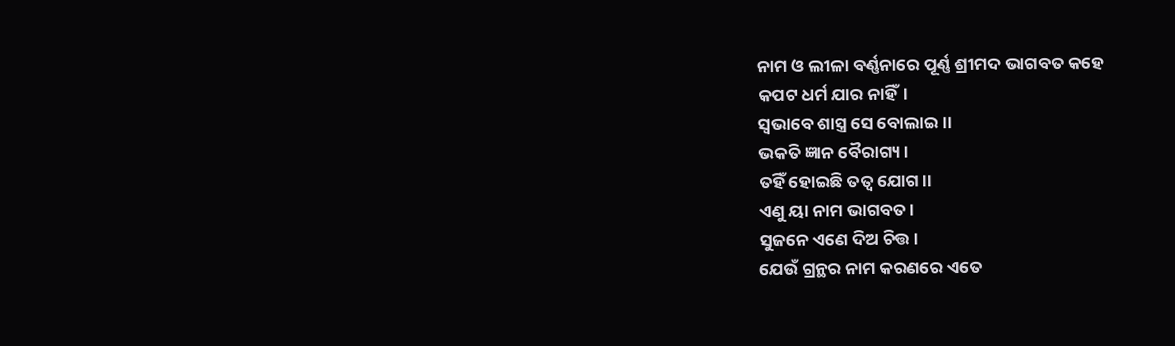ନାମ ଓ ଲୀଳା ବର୍ଣ୍ଣନାରେ ପୂର୍ଣ୍ଣ ଶ୍ରୀମଦ ଭାଗବତ କହେ
କପଟ ଧର୍ମ ଯାର ନାହିଁ।
ସ୍ଵଭାବେ ଶାସ୍ତ୍ର ସେ ବୋଲାଇ।।
ଭକତି ଜ୍ଞାନ ବୈରାଗ୍ୟ।
ତହିଁ ହୋଇଛି ତତ୍ୱ ଯୋଗ।।
ଏଣୁ ୟା ନାମ ଭାଗବତ।
ସୁଜନେ ଏଣେ ଦିଅ ଚିତ୍ତ।
ଯେଉଁ ଗ୍ରନ୍ଥର ନାମ କରଣରେ ଏତେ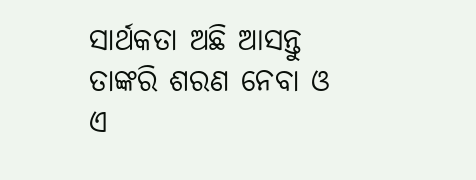ସାର୍ଥକତା ଅଛି ଆସନ୍ତୁ ତାଙ୍କରି ଶରଣ ନେବା ଓ ଏ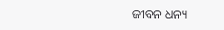ଜୀବନ ଧନ୍ୟ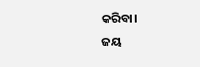କରିବା।
ଜୟ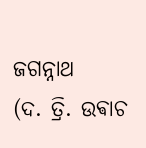ଜଗନ୍ନାଥ
(ଦ. ତ୍ରି. ଉଵାଚ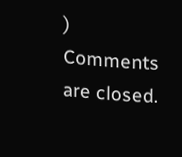)
Comments are closed.